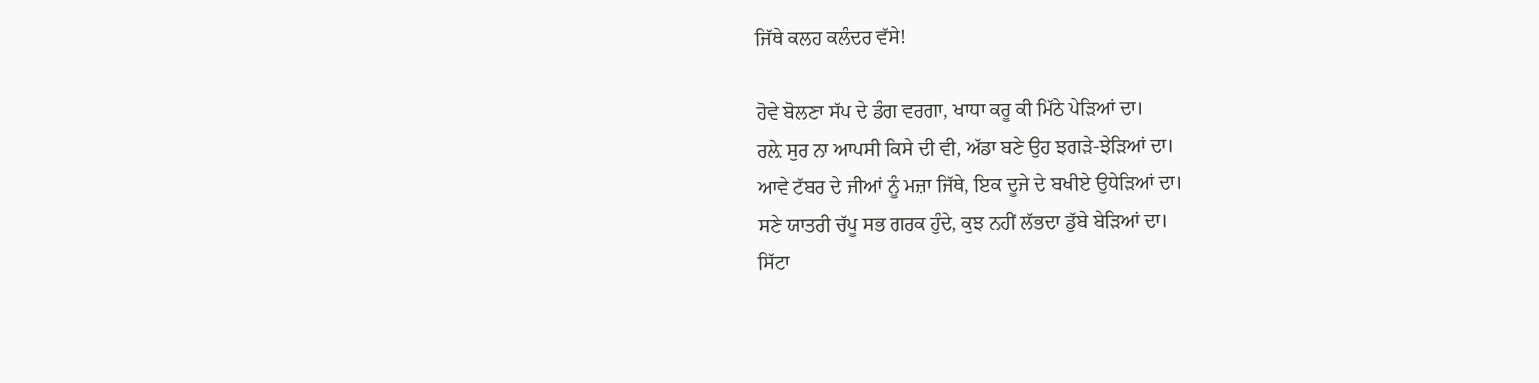ਜਿੱਥੇ ਕਲਹ ਕਲੰਦਰ ਵੱਸੇ!

ਹੋਵੇ ਬੋਲਣਾ ਸੱਪ ਦੇ ਡੰਗ ਵਰਗਾ, ਖਾਧਾ ਕਰੂ ਕੀ ਮਿੱਠੇ ਪੇੜਿਆਂ ਦਾ।
ਰਲ਼ੇ ਸੁਰ ਨਾ ਆਪਸੀ ਕਿਸੇ ਦੀ ਵੀ, ਅੱਡਾ ਬਣੇ ਉਹ ਝਗੜੇ-ਝੇੜਿਆਂ ਦਾ।
ਆਵੇ ਟੱਬਰ ਦੇ ਜੀਆਂ ਨੂੰ ਮਜ਼ਾ ਜਿੱਥੇ, ਇਕ ਦੂਜੇ ਦੇ ਬਖੀਏ ਉਧੇੜਿਆਂ ਦਾ।
ਸਣੇ ਯਾਤਰੀ ਚੱਪੂ ਸਭ ਗਰਕ ਹੁੰਦੇ, ਕੁਝ ਨਹੀਂ ਲੱਭਦਾ ਡੁੱਬੇ ਬੇੜਿਆਂ ਦਾ।
ਸਿੱਟਾ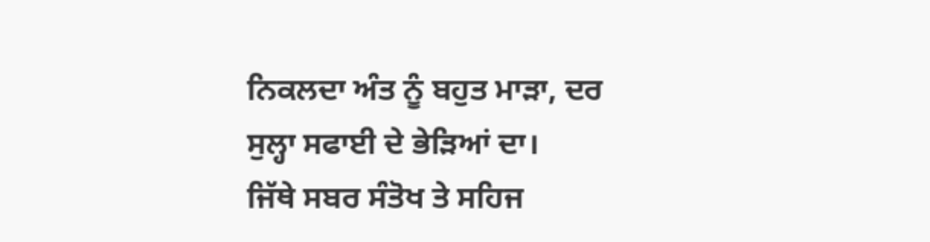ਨਿਕਲਦਾ ਅੰਤ ਨੂੰ ਬਹੁਤ ਮਾੜਾ, ਦਰ ਸੁਲ੍ਹਾ ਸਫਾਈ ਦੇ ਭੇੜਿਆਂ ਦਾ।
ਜਿੱਥੇ ਸਬਰ ਸੰਤੋਖ ਤੇ ਸਹਿਜ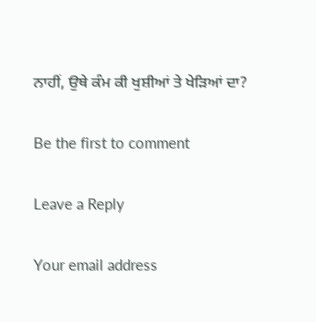ਨਾਹੀਂ, ਉਥੇ ਕੰਮ ਕੀ ਖੁਸ਼ੀਆਂ ਤੇ ਖੇੜਿਆਂ ਦਾ?

Be the first to comment

Leave a Reply

Your email address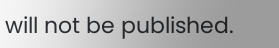will not be published.